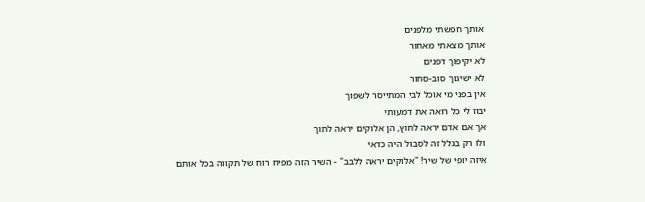אותך חפשתי מלפנים
אותך מצאתי מאחור
לא יקיפוך דפנים
לא ישיגוך סוב-סחור
אין בפני מי אוכל לבי המתייסר לשפוך
יבוז לי כל רואה את דמעותי
אך אם אדם יראה לחוץ, הן אלוקים יראה לתוך
ולו רק בגלל זה לסבול היה כדאי
איזה יופי של שיר! "אלוקים יראה ללבב" - השיר הזה מפיח רוח של תקווה בכל אותם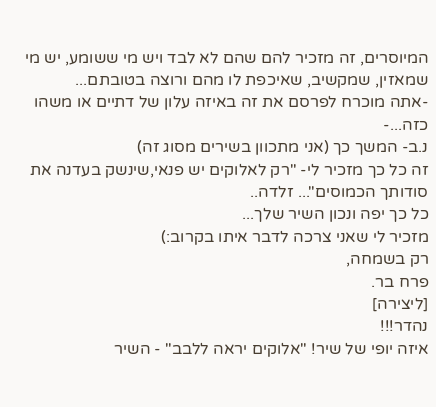המיוסרים, זה מזכיר להם שהם לא לבד ויש מי ששומע, יש מי שמאזין, שמקשיב, שאיכפת לו מהם ורוצה בטובתם...
-אתה מוכרח לפרסם את זה באיזה עלון של דתיים או משהו כזה...-
נ.ב- המשך כך (אני מתכוון בשירים מסוג זה)
זה כל כך מזכיר לי- "רק לאלוקים יש פנאי,שינשק בעדנה את סודותך הכמוסים"... זלדה..
כל כך יפה ונכון השיר שלך...
מזכיר לי שאני צרכה לדבר איתו בקרוב:)
רק בשמחה,
פרח בר.
[ליצירה]
נהדר!!!
איזה יופי של שיר! "אלוקים יראה ללבב" - השיר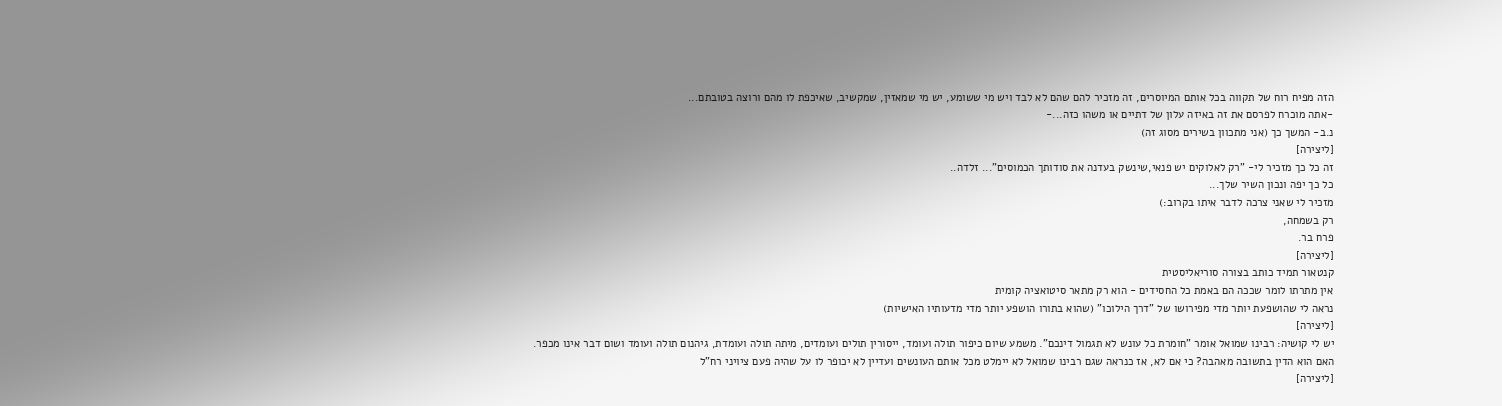הזה מפיח רוח של תקווה בכל אותם המיוסרים, זה מזכיר להם שהם לא לבד ויש מי ששומע, יש מי שמאזין, שמקשיב, שאיכפת לו מהם ורוצה בטובתם...
-אתה מוכרח לפרסם את זה באיזה עלון של דתיים או משהו כזה...-
נ.ב- המשך כך (אני מתכוון בשירים מסוג זה)
[ליצירה]
זה כל כך מזכיר לי- "רק לאלוקים יש פנאי,שינשק בעדנה את סודותך הכמוסים"... זלדה..
כל כך יפה ונכון השיר שלך...
מזכיר לי שאני צרכה לדבר איתו בקרוב:)
רק בשמחה,
פרח בר.
[ליצירה]
קנטאור תמיד כותב בצורה סוריאליסטית
אין מתרתו לומר שככה הם באמת כל החסידים - הוא רק מתאר סיטואציה קומית
נראה לי שהושפעת יותר מדי מפירושו של "דרך הילוכו" (שהוא בתורו הושפע יותר מדי מדעותיו האישיות)
[ליצירה]
יש לי קושיה: רבינו שמואל אומר "חומרת כל עונש לא תגמול דינכם". משמע שיום כיפור תולה ועומד, ייסורין תולים ועומדים, מיתה תולה ועומדת, גיהנום תולה ועומד ושום דבר אינו מכפר. האם הוא הדין בתשובה מאהבה? כי אם לא, אז כנראה שגם רבינו שמואל לא יימלט מכל אותם העונשים ועדיין לא יכופר לו על שהיה פעם ציויני רח"ל
[ליצירה]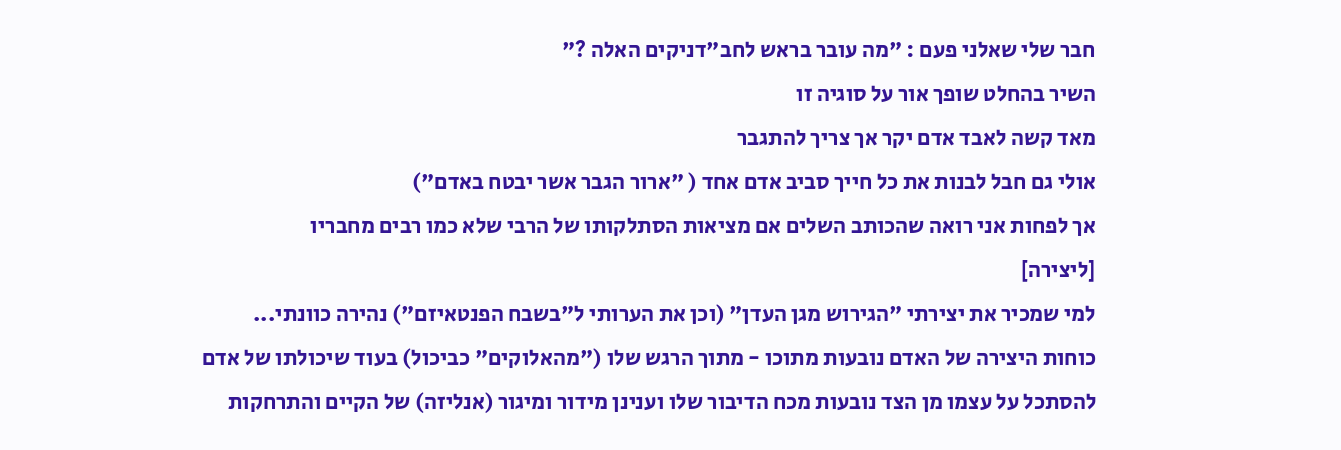חבר שלי שאלני פעם : "מה עובר בראש לחב"דניקים האלה ?"
השיר בהחלט שופך אור על סוגיה זו
מאד קשה לאבד אדם יקר אך צריך להתגבר
אולי גם חבל לבנות את כל חייך סביב אדם אחד ( "ארור הגבר אשר יבטח באדם")
אך לפחות אני רואה שהכותב השלים אם מציאות הסתלקותו של הרבי שלא כמו רבים מחבריו
[ליצירה]
למי שמכיר את יצירתי "הגירוש מגן העדן" (וכן את הערותי ל"בשבח הפנטאיזם") נהירה כוונתי...
כוחות היצירה של האדם נובעות מתוכו - מתוך הרגש שלו ("מהאלוקים" כביכול) בעוד שיכולתו של אדם להסתכל על עצמו מן הצד נובעות מכח הדיבור שלו וענינן מידור ומיגור (אנליזה) של הקיים והתרחקות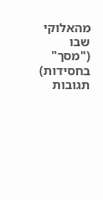מהאלוקי שבו ("מסך" בחסידות)
תגובות